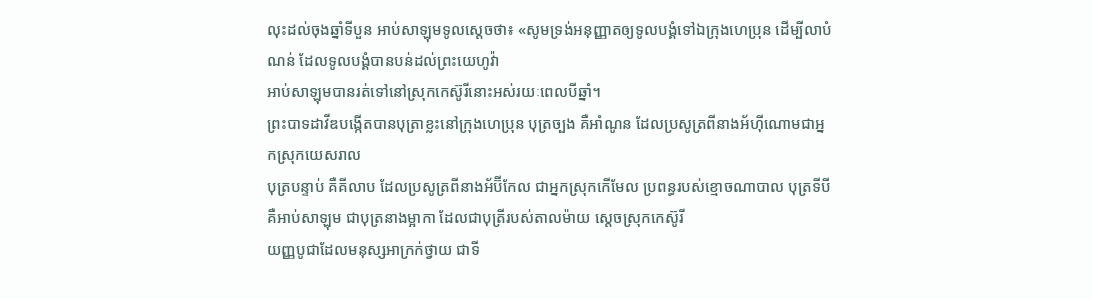លុះដល់ចុងឆ្នាំទីបួន អាប់សាឡុមទូលស្តេចថា៖ «សូមទ្រង់អនុញ្ញាតឲ្យទូលបង្គំទៅឯក្រុងហេប្រុន ដើម្បីលាបំណន់ ដែលទូលបង្គំបានបន់ដល់ព្រះយេហូវ៉ា
អាប់សាឡុមបានរត់ទៅនៅស្រុកកេស៊ូរីនោះអស់រយៈពេលបីឆ្នាំ។
ព្រះបាទដាវីឌបង្កើតបានបុត្រាខ្លះនៅក្រុងហេប្រុន បុត្រច្បង គឺអាំណូន ដែលប្រសូត្រពីនាងអ័ហ៊ីណោមជាអ្នកស្រុកយេសរាល
បុត្របន្ទាប់ គឺគីលាប ដែលប្រសូត្រពីនាងអ័ប៊ីកែល ជាអ្នកស្រុកកើមែល ប្រពន្ធរបស់ខ្មោចណាបាល បុត្រទីបី គឺអាប់សាឡុម ជាបុត្រនាងម្អាកា ដែលជាបុត្រីរបស់តាលម៉ាយ ស្តេចស្រុកកេស៊ូរី
យញ្ញបូជាដែលមនុស្សអាក្រក់ថ្វាយ ជាទី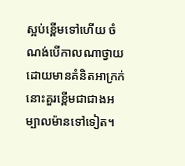ស្អប់ខ្ពើមទៅហើយ ចំណង់បើកាលណាថ្វាយដោយមានគំនិតអាក្រក់ នោះគួរខ្ពើមជាជាងអម្បាលម៉ានទៅទៀត។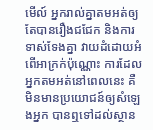មើល៍ អ្នករាល់គ្នាតមអត់ឲ្យតែបានរឿងជជែក និងការទាស់ទែងគ្នា វាយដំដោយអំពើអាក្រក់ប៉ុណ្ណោះ ការដែលអ្នកតមអត់នៅពេលនេះ គឺមិនមានប្រយោជន៍ឲ្យសំឡេងអ្នក បានឮទៅដល់ស្ថាន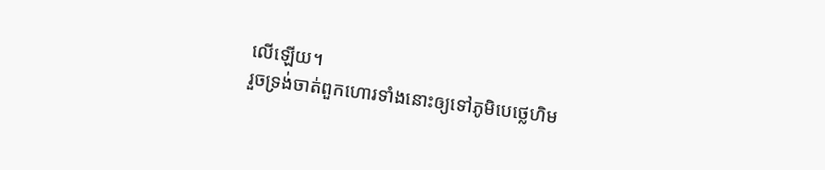លើឡើយ។
រួចទ្រង់ចាត់ពួកហោរទាំងនោះឲ្យទៅភូមិបេថ្លេហិម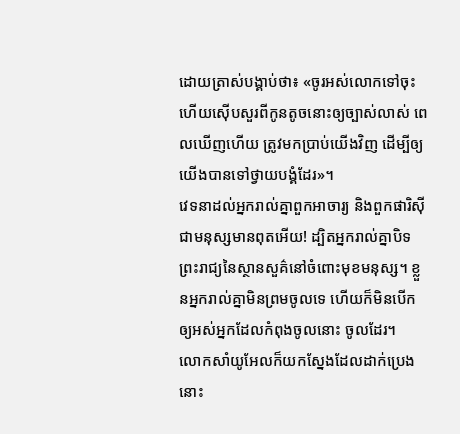ដោយត្រាស់បង្គាប់ថា៖ «ចូរអស់លោកទៅចុះ ហើយស៊ើបសួរពីកូនតូចនោះឲ្យច្បាស់លាស់ ពេលឃើញហើយ ត្រូវមកប្រាប់យើងវិញ ដើម្បីឲ្យយើងបានទៅថ្វាយបង្គំដែរ»។
វេទនាដល់អ្នករាល់គ្នាពួកអាចារ្យ និងពួកផារិស៊ី ជាមនុស្សមានពុតអើយ! ដ្បិតអ្នករាល់គ្នាបិទព្រះរាជ្យនៃស្ថានសួគ៌នៅចំពោះមុខមនុស្ស។ ខ្លួនអ្នករាល់គ្នាមិនព្រមចូលទេ ហើយក៏មិនបើកឲ្យអស់អ្នកដែលកំពុងចូលនោះ ចូលដែរ។
លោកសាំយូអែលក៏យកស្នែងដែលដាក់ប្រេងនោះ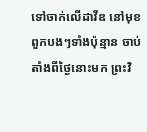ទៅចាក់លើដាវីឌ នៅមុខពួកបងៗទាំងប៉ុន្មាន ចាប់តាំងពីថ្ងៃនោះមក ព្រះវិ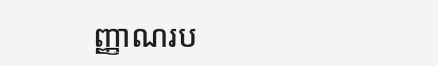ញ្ញាណរប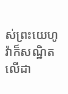ស់ព្រះយេហូវ៉ាក៏សណ្ឋិតលើដា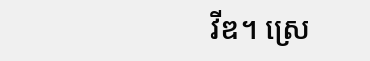វីឌ។ ស្រេ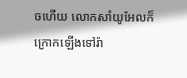ចហើយ លោកសាំយូអែលក៏ក្រោកឡើងទៅរ៉ា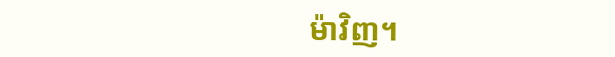ម៉ាវិញ។